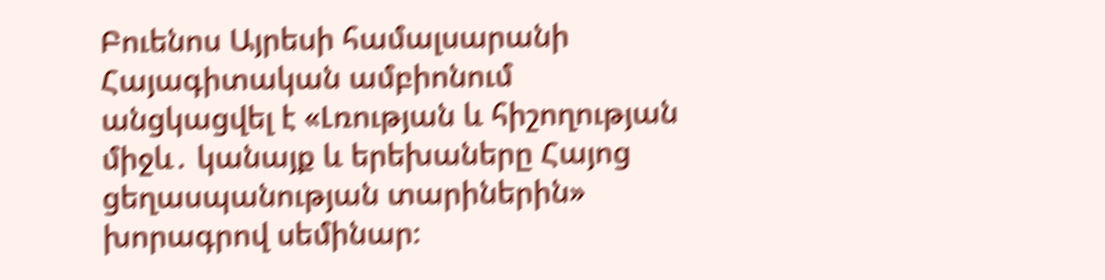Բուենոս Այրեսի համալսարանի Հայագիտական ամբիոնում անցկացվել է «Լռության և հիշողության միջև․ կանայք և երեխաները Հայոց ցեղասպանության տարիներին» խորագրով սեմինար։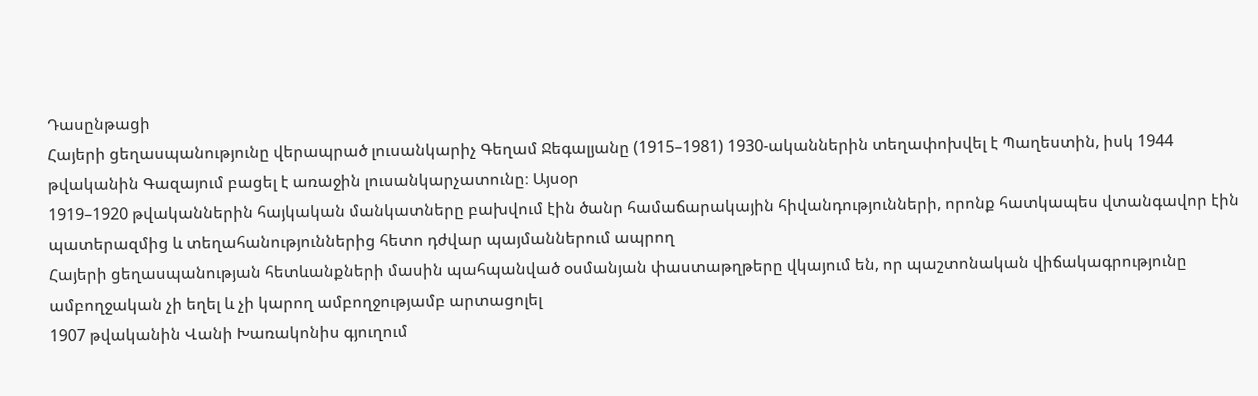Դասընթացի
Հայերի ցեղասպանությունը վերապրած լուսանկարիչ Գեղամ Ջեգալյանը (1915–1981) 1930-ականներին տեղափոխվել է Պաղեստին, իսկ 1944 թվականին Գազայում բացել է առաջին լուսանկարչատունը։ Այսօր
1919–1920 թվականներին հայկական մանկատները բախվում էին ծանր համաճարակային հիվանդությունների, որոնք հատկապես վտանգավոր էին պատերազմից և տեղահանություններից հետո դժվար պայմաններում ապրող
Հայերի ցեղասպանության հետևանքների մասին պահպանված օսմանյան փաստաթղթերը վկայում են, որ պաշտոնական վիճակագրությունը ամբողջական չի եղել և չի կարող ամբողջությամբ արտացոլել
1907 թվականին Վանի Խառակոնիս գյուղում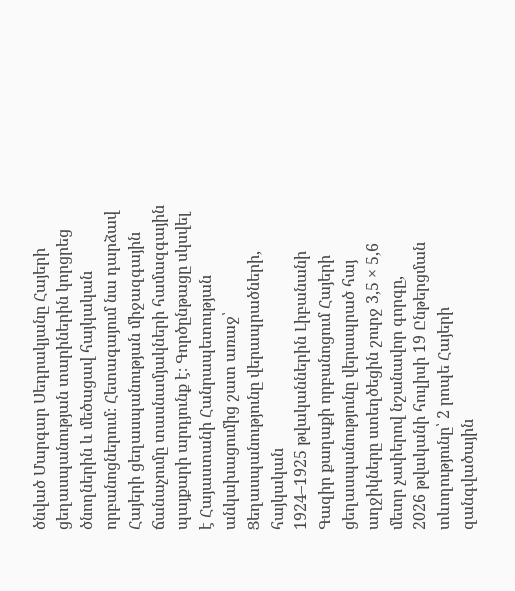ծնված Մարգար Սեդրակյանը Հայերի ցեղասպանության տարիներին կորցրեց ծնողներին և մեծացավ հայկական որբանոցներում։ Հետագայում նա դարձավ
Հայերի ցեղասպանության միջազգային ճանաչումը տասնամյակների համազգային պայքարի արդյունք է։ Գործընթացը սկսվել է Հայաստանի Հանրապետության անկախացումից շատ առաջ՝ Ցեղասպանությունը վերապրածների, հայկական
1924–1925 թվականներին Լիբանանի Գազիր քաղաքի որբանոցում Հայերի ցեղասպանությունը վերապրած հայ աղջիկները ստեղծեցին շուրջ 3,5 × 5,6 մետր չափերով նշանավոր գորգը,
2026 թվականի հուլիսի 19 Ընթերցման տևողությունը՝ 2 րոպե Հայերի զանգվածային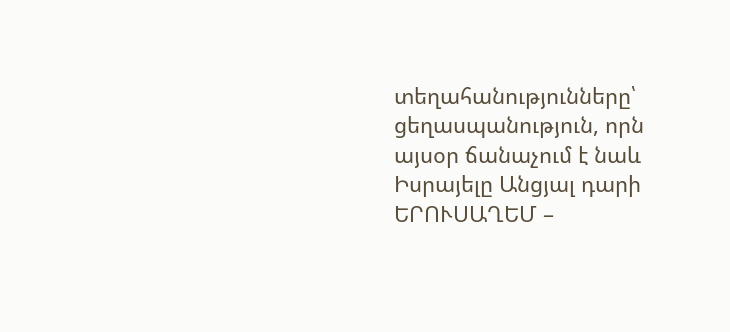տեղահանությունները՝ ցեղասպանություն, որն այսօր ճանաչում է նաև Իսրայելը Անցյալ դարի
ԵՐՈՒՍԱՂԵՄ –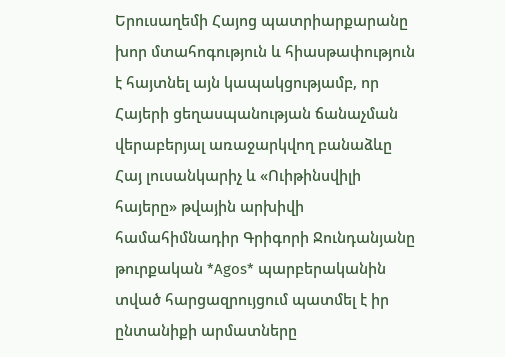Երուսաղեմի Հայոց պատրիարքարանը խոր մտահոգություն և հիասթափություն է հայտնել այն կապակցությամբ, որ Հայերի ցեղասպանության ճանաչման վերաբերյալ առաջարկվող բանաձևը
Հայ լուսանկարիչ և «Ուիթինսվիլի հայերը» թվային արխիվի համահիմնադիր Գրիգորի Ջունդանյանը թուրքական *Agos* պարբերականին տված հարցազրույցում պատմել է իր ընտանիքի արմատները